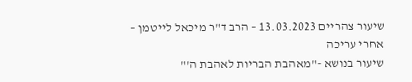שיעור צהריים 13.03.2023 – הרב ד"ר מיכאל לייטמן – אחרי עריכה
שיעור בנושא -"מאהבת הבריות לאהבת ה'"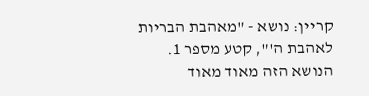קריין: נושא - "מאהבת הבריות לאהבת ה'", קטע מספר 1.
הנושא הזה מאוד מאוד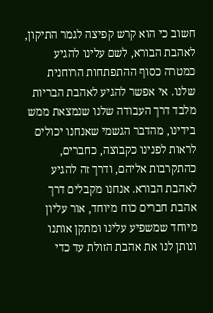חשוב כי הוא קרש קפיצה לגמר התיקון, לאהבת הבורא, לשם עלינו להגיע כמטרה כסוף ההתפתחות הרוחנית שלנו. אי אפשר להגיע לאהבת הבריות מלבד דרך העבודה שלנו שנמצאת ממש בידינו, מהדבר הגשמי שאנחנו יכולים לראות לפנינו כקבוצה, כחברים, כהתקרבות אליהם, ודרך זה להגיע לאהבת הבורא. אנחנו מקבלים דרך אהבת חברים כוח מיוחד, אור עליון מיוחד שמשפיע עלינו ומתקן אותנו ונותן לנו את אהבת הזולת עד כדי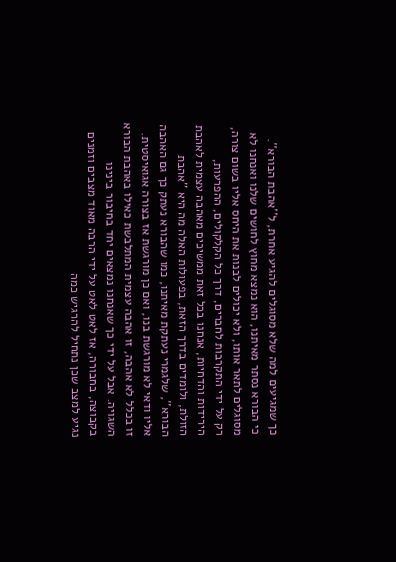כך שמגיעים למה שלא מסוגלים להגיע אחרת, ל''אהבת הבורא''.
כי הבורא נסתר מאיתנו, הוא נמצא מחוץ לחושים שלנו ואנחנו לא מסוגלים לתאר אותו, ולא יכולים לבנות את היחס אליו בשום צורה, רק על ידי התקרבות לחברים, דרך כל הקלקולים, ההפרעות, הירידות והדחיות, אנחנו בכל זאת ממשיכים מאהבה עצמית לאהבת הזולת, ולומדים בדרך הזאת, בפעולות האלה מה היא ''אהבת הבורא'', שלגמרי נעתקת מאיתנו, כמו שהבורא נעתק כך גם האהבה אליו ודאי לא מורגשת בנו, ואם כן מורגשת אז בצורה אגואיסטית. זו בכלל לא אהבה, זו אהבה עצמית המתלבשת כאילו באהבת הבורא השגויה. אבל על ידי כך שאנחנו נמצאים יחד בחיבור בינינו בקבוצה, בחבורה, אז לאט לאט על ידי הרבה מאוד מצבים וזמנים נגיע למצב שכן נתחיל להרגיש כמה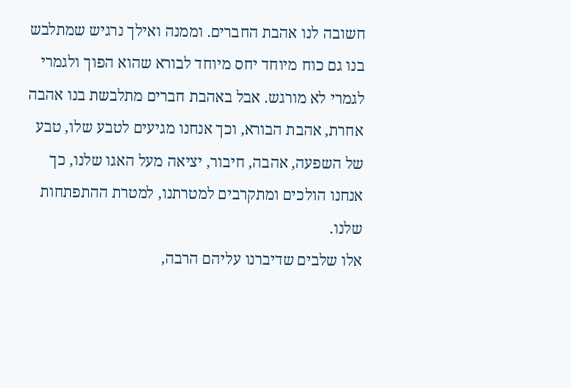חשובה לנו אהבת החברים. וממנה ואילך נרגיש שמתלבש בנו גם כוח מיוחד יחס מיוחד לבורא שהוא הפוך ולגמרי לגמרי לא מורגש. אבל באהבת חברים מתלבשת בנו אהבה אחרת, אהבת הבורא, וכך אנחנו מגיעים לטבע שלו, טבע של השפעה, אהבה, חיבור, יציאה מעל האגו שלנו, כך אנחנו הולכים ומתקרבים למטרתנו, למטרת ההתפתחות שלנו.
אלו שלבים שדיברנו עליהם הרבה,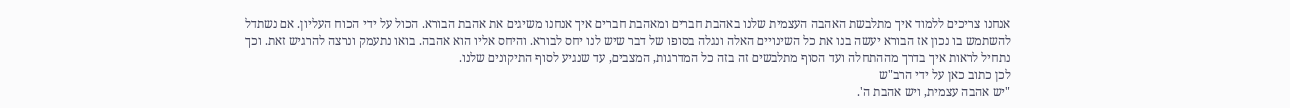אנחנו צריכים ללמוד איך מתלבשת האהבה העצמית שלנו באהבת חברים ומאהבת חברים איך אנחנו משיגים את אהבת הבורא. הכול על ידי הכוח העליון. אם נשתדל להשתמש בו נכון אז הבורא יעשה בנו את כל השינויים האלה ונגלה בסופו של דבר שיש לנו יחס לבורא. והיחס אליו הוא אהבה. בואו נתעמק ונרצה להרגיש זאת. וכך נתחיל לראות איך בדרך מההתחלה ועד הסוף מתלבשים זה בזה כל המדרגות, המצבים, עד שנגיע לסוף התיקונים שלנו.
לכן כתוב כאן על ידי הרב"ש
"יש אהבה עצמית, ויש אהבת ה'.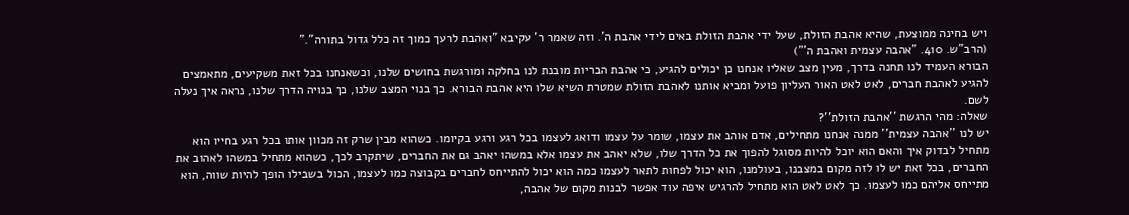ויש בחינה ממוצעת, שהיא אהבת הזולת, שעל ידי אהבת הזולת באים לידי אהבת ה'. וזה שאמר ר' עקיבא "ואהבת לרעך כמוך זה כלל גדול בתורה"."
(הרב"ש. 410. "אהבה עצמית ואהבת ה'")
הבורא העמיד לנו תחנה בדרך, מעין מצב שאליו אנחנו כן יכולים להגיע, כי אהבת הבריות מובנת לנו בחלקה ומורגשת בחושים שלנו, וכשאנחנו בכל זאת משקיעים, מתאמצים להגיע לאהבת חברים, לאט לאט האור העליון פועל ומביא אותנו לאהבת הזולת שמטרת השיא שלו היא אהבת הבורא. כך בנוי המצב שלנו, כך בנויה הדרך שלנו, נראה איך נעלה לשם.
שאלה: מהי הרגשת ''אהבת הזולת''?
יש לנו ''אהבה עצמית'' ממנה אנחנו מתחילים, אדם אוהב את עצמו, שומר על עצמו ודואג לעצמו בכל רגע ורגע בקיומו. כשהוא מבין שרק זה מכוון אותו בכל רגע בחייו הוא מתחיל לבדוק איך והאם הוא יוכל להיות מסוגל להפוך את כל הדרך שלו, שלא יאהב את עצמו אלא במשהו יאהב גם את החברים, שיתקרב לכך, כשהוא מתחיל במשהו לאהוב את החברים, בכל זאת יש לו לזה מקום במצבנו, בעולמנו, הוא יכול לפחות לתאר לעצמו כמה הוא יכול להתייחס לחברים בקבוצה כמו לעצמו, הכול בשבילו הופך להיות שווה, הוא מתייחס אליהם כמו לעצמו. כך לאט לאט הוא מתחיל להרגיש איפה עוד אפשר לבנות מקום של אהבה,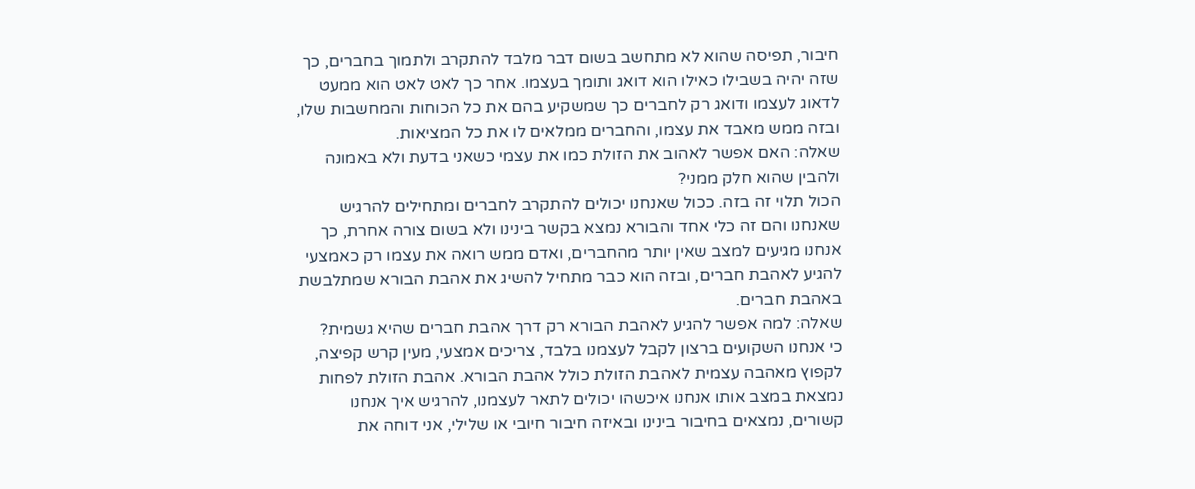חיבור, תפיסה שהוא לא מתחשב בשום דבר מלבד להתקרב ולתמוך בחברים, כך שזה יהיה בשבילו כאילו הוא דואג ותומך בעצמו. אחר כך לאט לאט הוא ממעט לדאוג לעצמו ודואג רק לחברים כך שמשקיע בהם את כל הכוחות והמחשבות שלו, ובזה ממש מאבד את עצמו, והחברים ממלאים לו את כל המציאות.
שאלה: האם אפשר לאהוב את הזולת כמו את עצמי כשאני בדעת ולא באמונה ולהבין שהוא חלק ממני?
הכול תלוי זה בזה. ככול שאנחנו יכולים להתקרב לחברים ומתחילים להרגיש שאנחנו והם זה כלי אחד והבורא נמצא בקשר בינינו ולא בשום צורה אחרת, כך אנחנו מגיעים למצב שאין יותר מהחברים, ואדם ממש רואה את עצמו רק כאמצעי להגיע לאהבת חברים, ובזה הוא כבר מתחיל להשיג את אהבת הבורא שמתלבשת באהבת חברים.
שאלה: למה אפשר להגיע לאהבת הבורא רק דרך אהבת חברים שהיא גשמית?
כי אנחנו השקועים ברצון לקבל לעצמנו בלבד, צריכים אמצעי, מעין קרש קפיצה, לקפוץ מאהבה עצמית לאהבת הזולת כולל אהבת הבורא. אהבת הזולת לפחות נמצאת במצב אותו אנחנו איכשהו יכולים לתאר לעצמנו, להרגיש איך אנחנו קשורים, נמצאים בחיבור בינינו ובאיזה חיבור חיובי או שלילי, אני דוחה את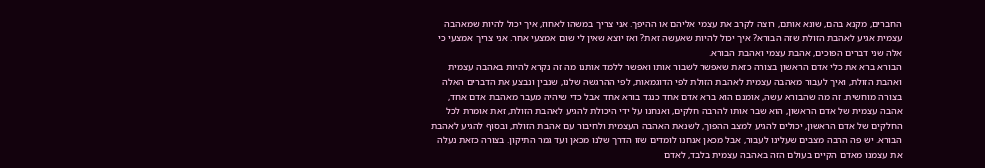החברים, מקנא בהם, שונא אותם, רוצה לקרב את עצמי אליהם או ההיפך. אני צריך במשהו לאחוז, איך יכול להיות שמאהבה עצמית אגיע לאהבת הזולת שזה הבורא? איך יכול להיות שאעשה זאת? ואז יוצא שאין לי שום אמצעי אחר. אני צריך אמצעי כי אלה שני דברים הפוכים, אהבת עצמי ואהבת הבורא.
הבורא ברא את כלי אדם הראשון בצורה כזאת שאפשר לשבור אותו ואפשר ללמד אותנו מה זה נקרא להיות באהבה עצמית ואהבת הזולת, ואיך לעבור מאהבה עצמית לאהבת הזולת לפי הדוגמאות, לפי ההרגשה שלנו, שנבין ונבצע את הדברים האלה בצורה מוחשית. זה מה שהבורא עשה, אומנם הוא ברא אדם אחד כנגד בורא אחד אבל כדי שיהיה מעבר מאהבת אדם אחד, אהבה עצמית של אדם הראשון, הוא שבר אותו להרבה חלקים, ואנחנו על ידי היכולת להגיע לאהבת הזולת, זאת אומרת לכל החלקים של אדם הראשון, יכולים להגיע למצב ההפוך, לשנאת האהבה העצמית ולחיבור עם אהבת הזולת, ובסוף להגיע לאהבת הבורא. יש פה הרבה מצבים שעלינו לעבור, אבל מכאן אנחנו לומדים שזו הדרך שלנו מכאן ועד גמר התיקון. בצורה כזאת נעלה את עצמנו מאדם הקיים בעולם הזה באהבה עצמית בלבד, לאדם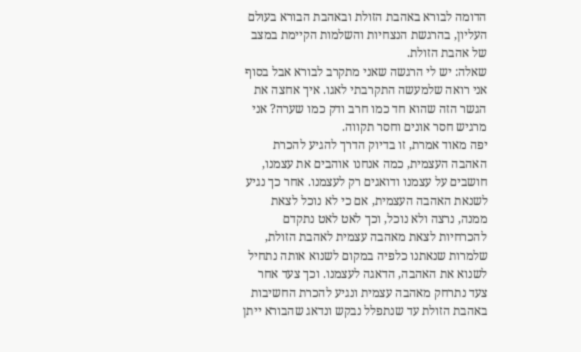הדומה לבורא באהבת הזולת ובאהבת הבורא בעולם העליון, בהרגשת הנצחיות והשלמות הקיימת במצב של אהבת הזולת.
שאלה: יש לי הרגשה שאני מתקרב לבורא אבל בסוף אני רואה שלמעשה התקרבתי לאגו. איך אחצה את הגשר הזה שהוא חד כמו חרב ודק כמו שערה? אני מרגיש חסר אונים וחסר תקווה.
יפה מאוד אמרת, זו בדיוק הדרך להגיע להכרת האהבה העצמית, כמה אנחנו אוהבים את עצמנו, חושבים על עצמנו ודואגים רק לעצמנו. אחר כך נגיע לשנאת האהבה העצמית, אם כי לא נוכל לצאת ממנה, נרצה ולא נוכל, וכך לאט לאט נתקדם להכרחיות לצאת מאהבה עצמית לאהבת הזולת, שלמרות שנאתנו כלפיה במקום לשנוא אותה נתחיל לשנוא את האהבה, הדאגה לעצמנו. וכך צעד אחר צעד נתרחק מאהבה עצמית ונגיע להכרת החשיבות באהבת הזולת עד שנתפלל נבקש ונדאג שהבורא ייתן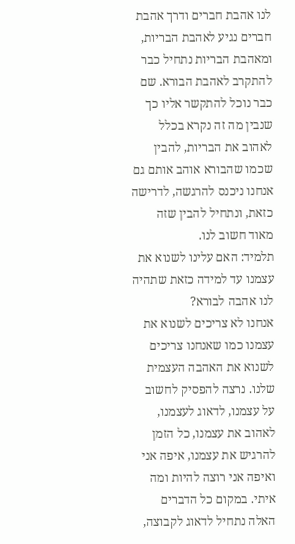לנו אהבת חברים ודרך אהבת חברים נגיע לאהבת הבריות, ומאהבת הבריות נתחיל כבר להתקרב לאהבת הבורא. שם כבר נוכל להתקשר אליו כך שנבין מה זה נקרא בכלל לאהוב את הבריות, להבין שכמו שהבורא אוהב אותם גם אנחנו ניכנס להרגשה, לדרישה כזאת, ונתחיל להבין שזה מאוד חשוב לנו.
תלמיד: האם עלינו לשנוא את עצמנו עד למידה כזאת שתהיה לנו אהבה לבורא?
אנחנו לא צריכים לשנוא את עצמנו כמו שאנחנו צריכים לשנוא את האהבה העצמית שלנו. נרצה להפסיק לחשוב על עצמנו, לדאוג לעצמנו, לאהוב את עצמנו, כל הזמן להרגיש את עצמנו, איפה אני ואיפה אני רוצה להיות ומה איתי. במקום כל הדברים האלה נתחיל לדאוג לקבוצה,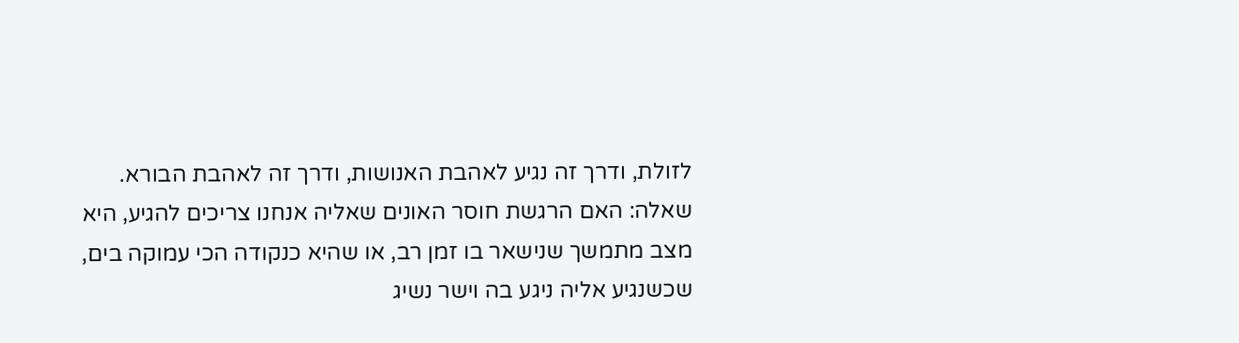לזולת, ודרך זה נגיע לאהבת האנושות, ודרך זה לאהבת הבורא.
שאלה: האם הרגשת חוסר האונים שאליה אנחנו צריכים להגיע, היא מצב מתמשך שנישאר בו זמן רב, או שהיא כנקודה הכי עמוקה בים, שכשנגיע אליה ניגע בה וישר נשיג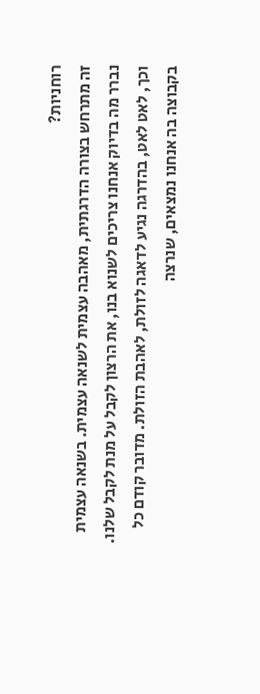רוחניות?
זה מתרחש בצורה הדרגתית, מאהבה עצמית לשנאה עצמית. בשנאה עצמית נברר מה בדיוק אנחנו צריכים לשנוא בנו, את הרצון לקבל על מנת לקבל שלנו. וכך, לאט לאט, בהדרגה נגיע לדאגה לזולת, לאהבת הזולת. מדובר קודם כל בקבוצה בה אנחנו נמצאים, שנרצה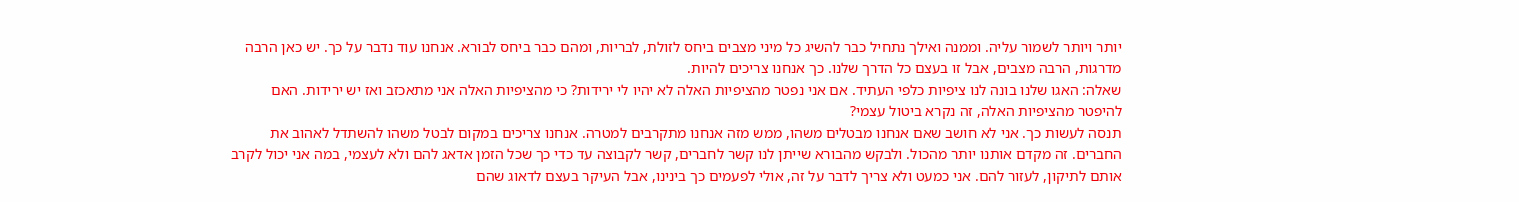יותר ויותר לשמור עליה. וממנה ואילך נתחיל כבר להשיג כל מיני מצבים ביחס לזולת, לבריות, ומהם כבר ביחס לבורא. אנחנו עוד נדבר על כך. יש כאן הרבה מדרגות, הרבה מצבים, אבל זו בעצם כל הדרך שלנו. כך אנחנו צריכים להיות.
שאלה: האגו שלנו בונה לנו ציפיות כלפי העתיד. אם אני נפטר מהציפיות האלה לא יהיו לי ירידות? כי מהציפיות האלה אני מתאכזב ואז יש ירידות. האם להיפטר מהציפיות האלה, זה נקרא ביטול עצמי?
תנסה לעשות כך. אני לא חושב שאם אנחנו מבטלים משהו, ממש מזה אנחנו מתקרבים למטרה. אנחנו צריכים במקום לבטל משהו להשתדל לאהוב את החברים. זה מקדם אותנו יותר מהכול. ולבקש מהבורא שייתן לנו קשר לחברים, קשר לקבוצה עד כדי כך שכל הזמן אדאג להם ולא לעצמי, במה אני יכול לקרב אותם לתיקון, לעזור להם. אני כמעט ולא צריך לדבר על זה, אולי לפעמים כך בינינו, אבל העיקר בעצם לדאוג שהם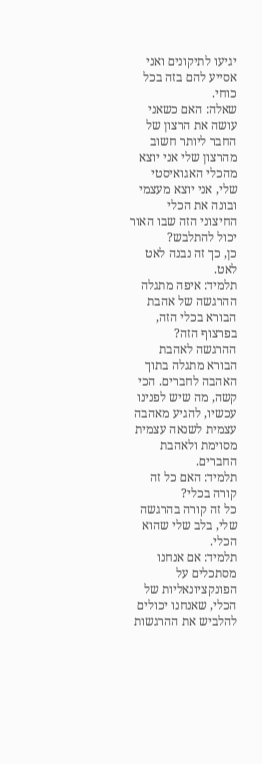יגיעו לתיקונים ואני אסייע להם בזה בכל כוחי.
שאלה: האם כשאני עושה את הרצון של החבר ליותר חשוב מהרצון שלי אני יוצא מהכלי האגואיסטי שלי, אני יוצא מעצמי ובונה את הכלי החיצוני הזה שבו האור יכול להתלבש?
כן, כך זה נבנה לאט לאט.
תלמיד: איפה מתגלה ההרגשה של אהבת הבורא בכלי הזה, בפרצוף הזה?
ההרגשה לאהבת הבורא מתגלה בתוך האהבה לחברים. הכי קשה, מה שיש לפנינו עכשיו, להגיע מאהבה עצמית לשנאה עצמית מסוימת ולאהבת החברים.
תלמיד: האם כל זה קורה בכלי?
כל זה קורה בהרגשה שלי, בלב שלי שהוא הכלי.
תלמיד: אם אנחנו מסתכלים על הפונקציונאליות של הכלי, שאנחנו יכולים להלביש את ההרגשות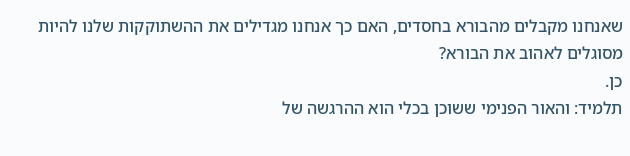שאנחנו מקבלים מהבורא בחסדים, האם כך אנחנו מגדילים את ההשתוקקות שלנו להיות מסוגלים לאהוב את הבורא?
כן.
תלמיד: והאור הפנימי ששוכן בכלי הוא ההרגשה של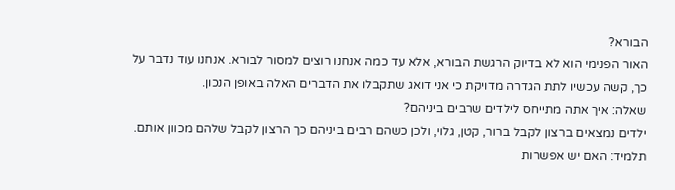הבורא?
האור הפנימי הוא לא בדיוק הרגשת הבורא, אלא עד כמה אנחנו רוצים למסור לבורא. אנחנו עוד נדבר על כך, קשה עכשיו לתת הגדרה מדויקת כי אני דואג שתקבלו את הדברים האלה באופן הנכון.
שאלה: איך אתה מתייחס לילדים שרבים ביניהם?
ילדים נמצאים ברצון לקבל ברור, קטן, גלוי, ולכן כשהם רבים ביניהם כך הרצון לקבל שלהם מכוון אותם.
תלמיד: האם יש אפשרות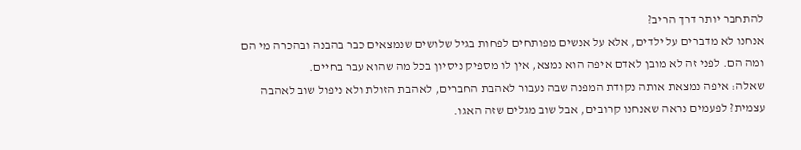להתחבר יותר דרך הריב?
אנחנו לא מדברים על ילדים, אלא על אנשים מפותחים לפחות בגיל שלושים שנמצאים כבר בהבנה ובהכרה מי הם ומה הם. לפני זה לא מובן לאדם איפה הוא נמצא, אין לו מספיק ניסיון בכל מה שהוא עבר בחיים.
שאלה: איפה נמצאת אותה נקודת המפנה שבה נעבור לאהבת החברים, לאהבת הזולת ולא ניפול שוב לאהבה עצמית? לפעמים נראה שאנחנו קרובים, אבל שוב מגלים שזה האגו.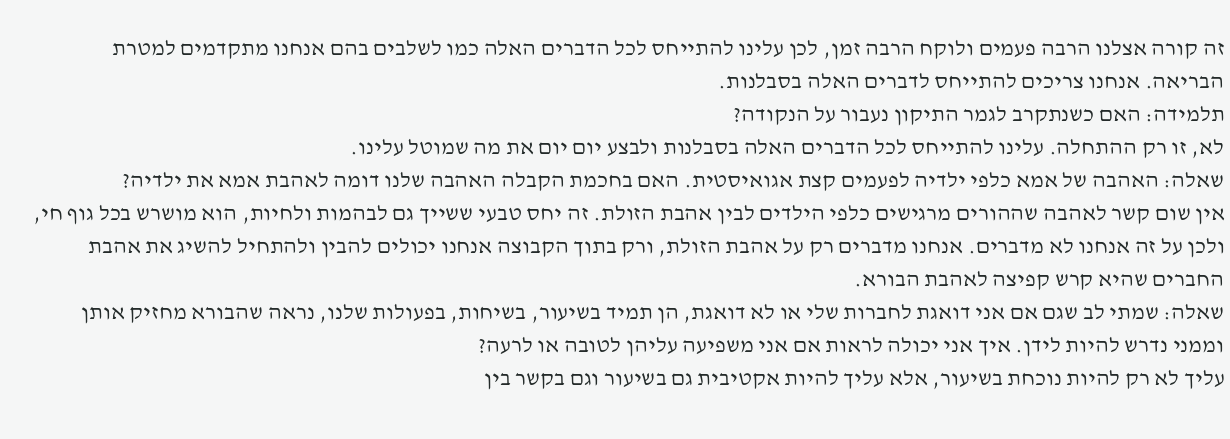זה קורה אצלנו הרבה פעמים ולוקח הרבה זמן, לכן עלינו להתייחס לכל הדברים האלה כמו לשלבים בהם אנחנו מתקדמים למטרת הבריאה. אנחנו צריכים להתייחס לדברים האלה בסבלנות.
תלמידה: האם כשנתקרב לגמר התיקון נעבור על הנקודה?
לא, זו רק ההתחלה. עלינו להתייחס לכל הדברים האלה בסבלנות ולבצע יום יום את מה שמוטל עלינו.
שאלה: האהבה של אמא כלפי ילדיה לפעמים קצת אגואיסטית. האם בחכמת הקבלה האהבה שלנו דומה לאהבת אמא את ילדיה?
אין שום קשר לאהבה שההורים מרגישים כלפי הילדים לבין אהבת הזולת. זה יחס טבעי ששייך גם לבהמות ולחיות, הוא מושרש בכל גוף חי, ולכן על זה אנחנו לא מדברים. אנחנו מדברים רק על אהבת הזולת, ורק בתוך הקבוצה אנחנו יכולים להבין ולהתחיל להשיג את אהבת החברים שהיא קרש קפיצה לאהבת הבורא.
שאלה: שמתי לב שגם אם אני דואגת לחברות שלי או לא דואגת, הן תמיד בשיעור, בשיחות, בפעולות שלנו, נראה שהבורא מחזיק אותן וממני נדרש להיות לידן. איך אני יכולה לראות אם אני משפיעה עליהן לטובה או לרעה?
עליך לא רק להיות נוכחת בשיעור, אלא עליך להיות אקטיבית גם בשיעור וגם בקשר בין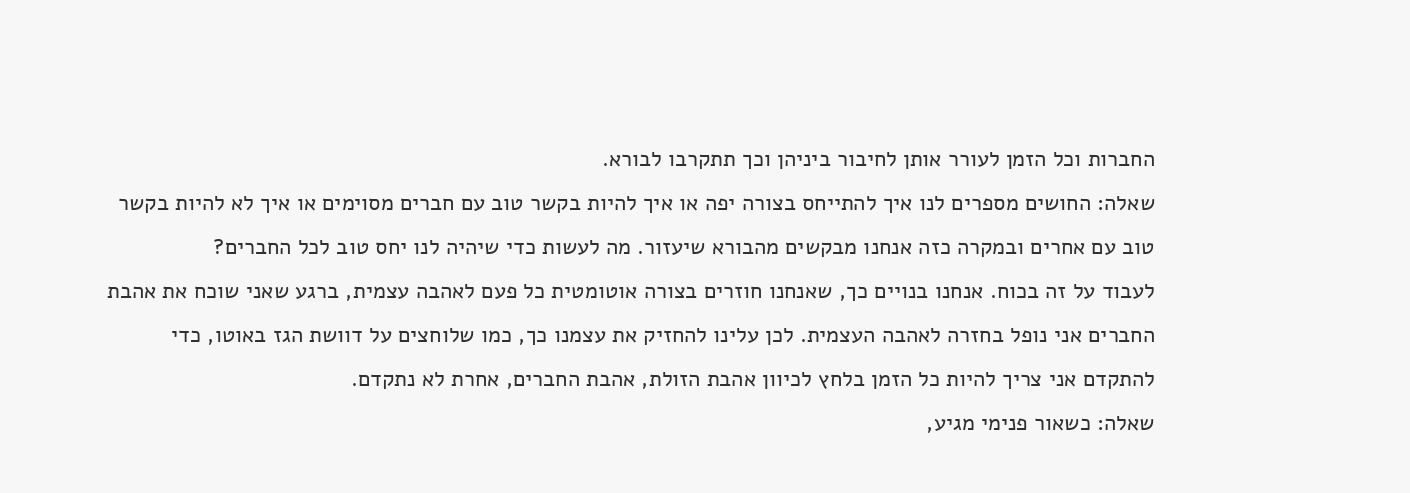החברות וכל הזמן לעורר אותן לחיבור ביניהן וכך תתקרבו לבורא.
שאלה: החושים מספרים לנו איך להתייחס בצורה יפה או איך להיות בקשר טוב עם חברים מסוימים או איך לא להיות בקשר טוב עם אחרים ובמקרה כזה אנחנו מבקשים מהבורא שיעזור. מה לעשות כדי שיהיה לנו יחס טוב לכל החברים?
לעבוד על זה בכוח. אנחנו בנויים כך, שאנחנו חוזרים בצורה אוטומטית כל פעם לאהבה עצמית, ברגע שאני שוכח את אהבת החברים אני נופל בחזרה לאהבה העצמית. לכן עלינו להחזיק את עצמנו כך, כמו שלוחצים על דוושת הגז באוטו, כדי להתקדם אני צריך להיות כל הזמן בלחץ לכיוון אהבת הזולת, אהבת החברים, אחרת לא נתקדם.
שאלה: כשאור פנימי מגיע,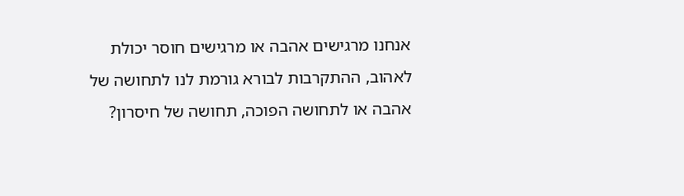אנחנו מרגישים אהבה או מרגישים חוסר יכולת לאהוב, ההתקרבות לבורא גורמת לנו לתחושה של אהבה או לתחושה הפוכה, תחושה של חיסרון?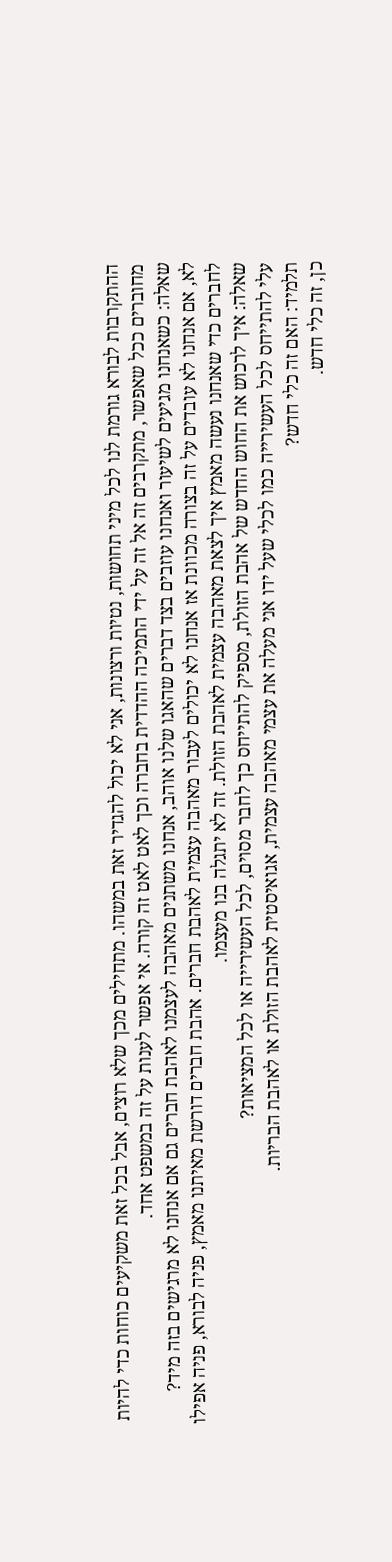ההתקרבות לבורא גורמת לנו לכל מיני תחושות, נטיות ורצונות, אני לא יכול להגדיר זאת במשהו. מתחילים מכך שלא רוצים, אבל בכל זאת משקיעים כוחות כדי להיות מחוברים ככל שאפשר, מתקרבים זה אל זה על ידי התמיכה ההדדית בחברה וכך לאט לאט זה קורה. אי אפשר לענות על זה במשפט אחד.
שאלה: כשאנחנו מגיעים לשיעור ואנחנו עוזבים בצד דברים שהאגו שלנו אוהב, אנחנו משתנים מאהבה לעצמנו לאהבת חברים גם אם אנחנו לא מרגישים בזה מיד?
לא, אם אנחנו לא עובדים על זה בצורה מכוונת אז אנחנו לא יכולים לעבור מאהבה עצמית לאהבת חברים. אהבת חברים דורשת מאיתנו מאמץ, פניה לבורא, פניה אפילו לחברים כדי שאנחנו נעשה מאמץ איך לצאת מאהבה עצמית לאהבת הזולת. זה לא יתגלה בנו מעצמו.
שאלה: איך לרכוש את החוש החדש של אהבת הזולת, מספיק להתייחס כך לחבר מסוים, לכל העשירייה או לכל המציאות?
עלי להתייחס לכל העשירייה כמו לכלי שעל ידו אני מעלה את עצמי מאהבה עצמית, אגואיסטית לאהבת הזולת או לאהבת הבריות.
תלמיד: האם זה כלי חדש?
כן, זה כלי חדש.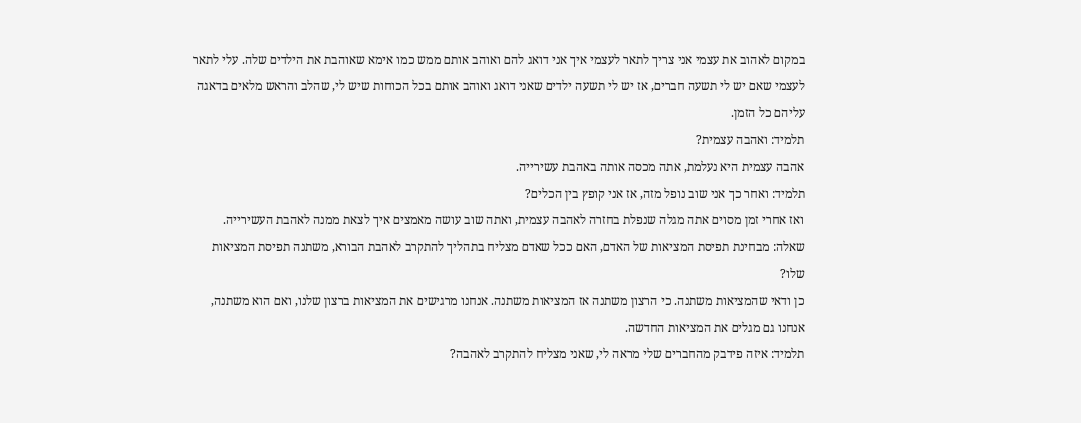במקום לאהוב את עצמי אני צריך לתאר לעצמי איך אני דואג להם ואוהב אותם ממש כמו אימא שאוהבת את הילדים שלה. עלי לתאר לעצמי שאם יש לי תשעה חברים, אז יש לי תשעה ילדים שאני דואג ואוהב אותם בכל הכוחות שיש לי, שהלב והראש מלאים בדאגה עליהם כל הזמן.
תלמיד: ואהבה עצמית?
אהבה עצמית היא נעלמת, אתה מכסה אותה באהבת עשירייה.
תלמיד: ואחר כך אני שוב נופל מזה, אז אני קופץ בין הכלים?
ואז אחרי זמן מסוים אתה מגלה שנפלת בחזרה לאהבה עצמית, ואתה שוב עושה מאמצים איך לצאת ממנה לאהבת העשירייה.
שאלה: מבחינת תפיסת המציאות של האדם, האם ככל שאדם מצליח בתהליך להתקרב לאהבת הבורא, משתנה תפיסת המציאות שלו?
כן ודאי שהמציאות משתנה. כי הרצון משתנה אז המציאות משתנה. אנחנו מרגישים את המציאות ברצון שלנו, ואם הוא משתנה, אנחנו גם מגלים את המציאות החדשה.
תלמיד: איזה פידבק מהחברים שלי מראה לי, שאני מצליח להתקרב לאהבה?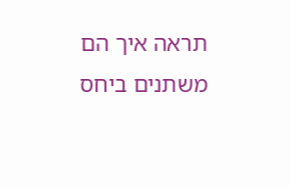תראה איך הם משתנים ביחס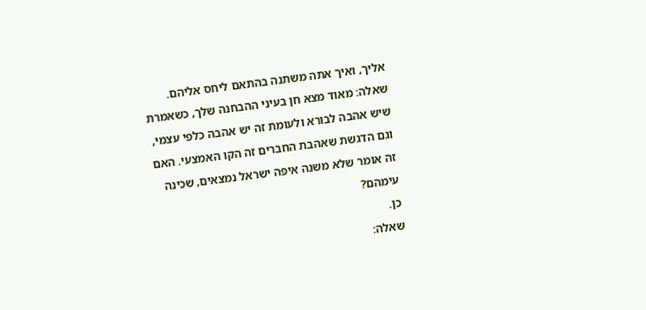אליך, ואיך אתה משתנה בהתאם ליחס אליהם.
שאלה: מאוד מצא חן בעיני ההבחנה שלך, כשאמרת שיש אהבה לבורא ולעומת זה יש אהבה כלפי עצמי, וגם הדגשת שאהבת החברים זה הקו האמצעי. האם זה אומר שלא משנה איפה ישראל נמצאים, שכינה עימהם?
כן.
שאלה: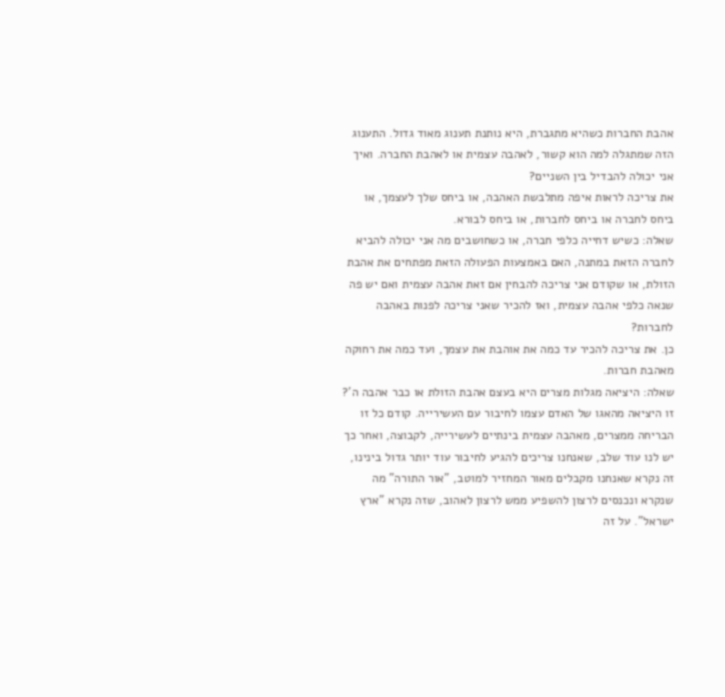אהבת החברות כשהיא מתגברת, היא נותנת תענוג מאוד גדול. התענוג הזה שמתגלה למה הוא קשור, לאהבה עצמית או לאהבת החברה. ואיך אני יכולה להבדיל בין השניים?
את צריכה לראות איפה מתלבשת האהבה, או ביחס שלך לעצמך, או ביחס לחברה או ביחס לחברות, או ביחס לבורא.
שאלה: כשיש דחייה כלפי חברה, או כשחושבים מה אני יכולה להביא לחברה הזאת במתנה, האם באמצעות הפעולה הזאת מפתחים את אהבת הזולת, או שקודם אני צריכה להבחין אם זאת אהבה עצמית ואם יש פה שנאה כלפי אהבה עצמית, ואז להכיר שאני צריכה לפנות באהבה לחברות?
כן. את צריכה להכיר עד כמה את אוהבת את עצמך, ועד כמה את רחוקה מאהבת חברות.
שאלה: היציאה מגלות מצרים היא בעצם אהבת הזולת או כבר אהבה ה'?
זו היציאה מהאגו של האדם עצמו לחיבור עם העשירייה. קודם כל זו הבריחה ממצרים, מאהבה עצמית בינתיים לעשירייה, לקבוצה, ואחר כך יש לנו עוד שלב, שאנחנו צריכים להגיע לחיבור עוד יותר גדול בינינו, זה נקרא שאנחנו מקבלים מאור המחזיר למוטב, "אור התורה" מה שנקרא ונכנסים לרצון להשפיע ממש לרצון לאהוב, שזה נקרא "ארץ ישראל". על זה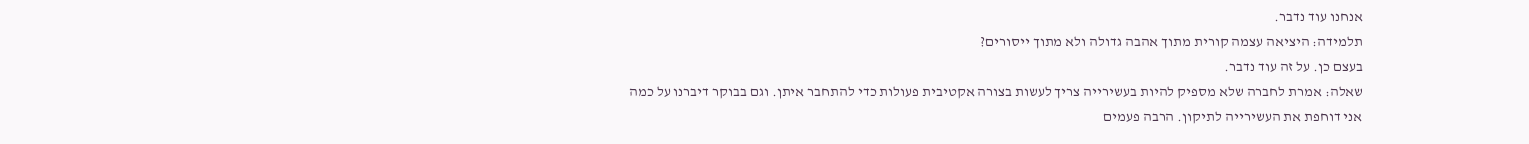אנחנו עוד נדבר.
תלמידה: היציאה עצמה קורית מתוך אהבה גדולה ולא מתוך ייסורים?
בעצם כן. על זה עוד נדבר.
שאלה: אמרת לחברה שלא מספיק להיות בעשירייה צריך לעשות בצורה אקטיבית פעולות כדי להתחבר איתן. וגם בבוקר דיברנו על כמה אני דוחפת את העשירייה לתיקון. הרבה פעמים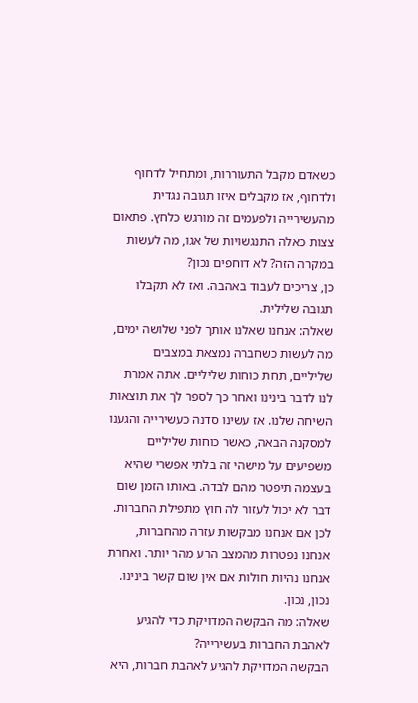כשאדם מקבל התעוררות, ומתחיל לדחוף ולדחוף, אז מקבלים איזו תגובה נגדית מהעשירייה ולפעמים זה מורגש כלחץ. פתאום צצות כאלה התנגשויות של אגו, מה לעשות במקרה הזה? לא דוחפים נכון?
כן, צריכים לעבוד באהבה. ואז לא תקבלו תגובה שלילית.
שאלה: אנחנו שאלנו אותך לפני שלושה ימים, מה לעשות כשחברה נמצאת במצבים שליליים, תחת כוחות שליליים. אתה אמרת לנו לדבר בינינו ואחר כך לספר לך את תוצאות השיחה שלנו. אז עשינו סדנה כעשירייה והגענו למסקנה הבאה, כאשר כוחות שליליים משפיעים על מישהי זה בלתי אפשרי שהיא בעצמה תיפטר מהם לבדה. באותו הזמן שום דבר לא יכול לעזור לה חוץ מתפילת החברות. לכן אם אנחנו מבקשות עזרה מהחברות, אנחנו נפטרות מהמצב הרע מהר יותר. ואחרת אנחנו נהיות חולות אם אין שום קשר בינינו.
נכון, נכון.
שאלה: מה הבקשה המדויקת כדי להגיע לאהבת החברות בעשירייה?
הבקשה המדויקת להגיע לאהבת חברות, היא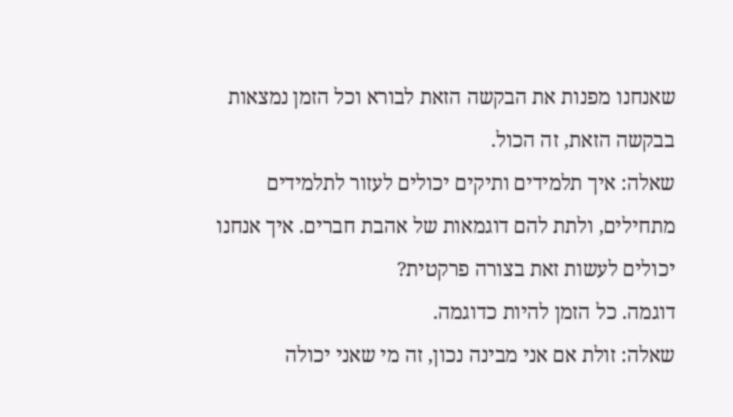שאנחנו מפנות את הבקשה הזאת לבורא וכל הזמן נמצאות בבקשה הזאת, זה הכול.
שאלה: איך תלמידים ותיקים יכולים לעזור לתלמידים מתחילים, ולתת להם דוגמאות של אהבת חברים. איך אנחנו יכולים לעשות זאת בצורה פרקטית?
דוגמה. כל הזמן להיות כדוגמה.
שאלה: זולת אם אני מבינה נכון, זה מי שאני יכולה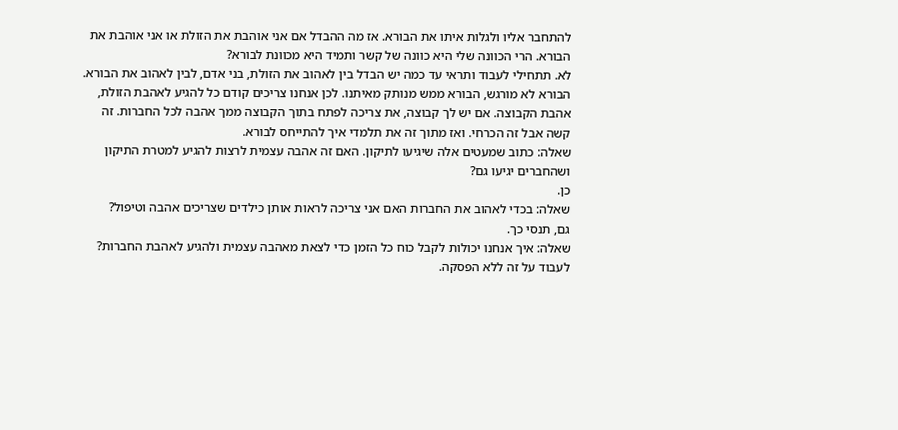להתחבר אליו ולגלות איתו את הבורא. אז מה ההבדל אם אני אוהבת את הזולת או אני אוהבת את הבורא. הרי הכוונה שלי היא כוונה של קשר ותמיד היא מכוונת לבורא?
לא. תתחילי לעבוד ותראי עד כמה יש הבדל בין לאהוב את הזולת, בני אדם, לבין לאהוב את הבורא. הבורא לא מורגש, הבורא ממש מנותק מאיתנו. לכן אנחנו צריכים קודם כל להגיע לאהבת הזולת, אהבת הקבוצה. אם יש לך קבוצה, את צריכה לפתח בתוך הקבוצה ממך אהבה לכל החברות. זה קשה אבל זה הכרחי. ואז מתוך זה את תלמדי איך להתייחס לבורא.
שאלה: כתוב שמעטים אלה שיגיעו לתיקון. האם זה אהבה עצמית לרצות להגיע למטרת התיקון ושהחברים יגיעו גם?
כן.
שאלה: בכדי לאהוב את החברות האם אני צריכה לראות אותן כילדים שצריכים אהבה וטיפול?
גם, תנסי כך.
שאלה: איך אנחנו יכולות לקבל כוח כל הזמן כדי לצאת מאהבה עצמית ולהגיע לאהבת החברות?
לעבוד על זה ללא הפסקה.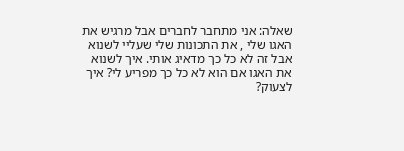שאלה: אני מתחבר לחברים אבל מרגיש את האגו שלי , את התכונות שלי שעליי לשנוא אבל זה לא כל כך מדאיג אותי. איך לשנוא את האגו אם הוא לא כל כך מפריע לי? איך לצעוק?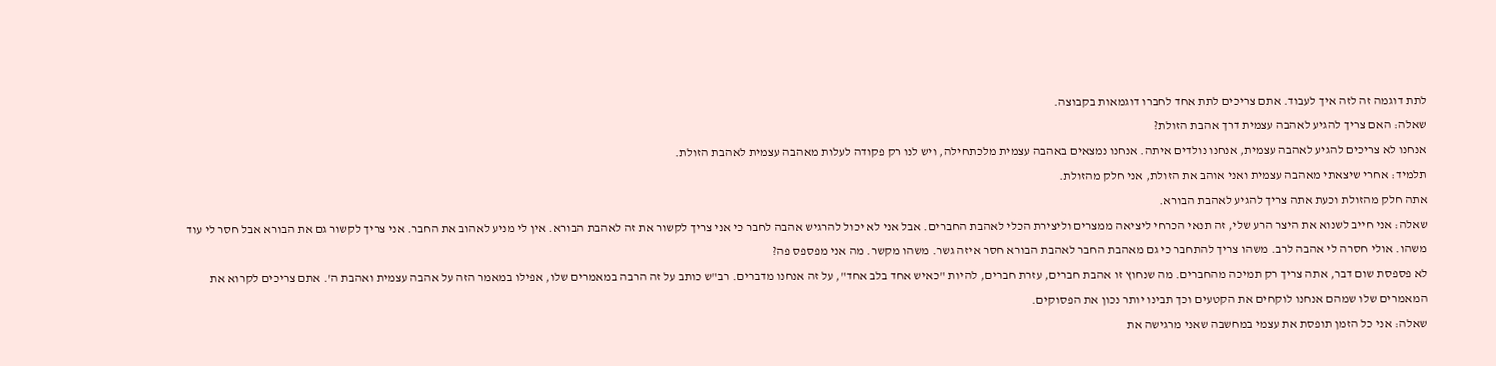לתת דוגמה זה לזה איך לעבוד. אתם צריכים לתת אחד לחברו דוגמאות בקבוצה.
שאלה: האם צריך להגיע לאהבה עצמית דרך אהבת הזולת?
אנחנו לא צריכים להגיע לאהבה עצמית, אנחנו נולדים איתה. אנחנו נמצאים באהבה עצמית מלכתחילה, ויש לנו רק פקודה לעלות מאהבה עצמית לאהבת הזולת.
תלמיד: אחרי שיצאתי מאהבה עצמית ואני אוהב את הזולת, אני חלק מהזולת.
אתה חלק מהזולת וכעת אתה צריך להגיע לאהבת הבורא.
שאלה: אני חייב לשנוא את היצר הרע שלי, זה תנאי הכרחי ליציאה ממצרים וליצירת הכלי לאהבת החברים. אבל אני לא יכול להרגיש אהבה לחבר כי אני צריך לקשור את זה לאהבת הבורא. אין לי מניע לאהוב את החבר. אני צריך לקשור גם את הבורא אבל חסר לי עוד משהו. אולי חסרה לי אהבה לרב. משהו צריך להתחבר כי גם מאהבת החבר לאהבת הבורא חסר איזה גשר. משהו מקשר. מה אני מפספס פה?
לא פספסת שום דבר, אתה צריך רק תמיכה מהחברים. מה שנחוץ זו אהבת חברים, עזרת חברים, להיות "כאיש אחד בלב אחד", על זה אנחנו מדברים. רב"ש כותב על זה הרבה במאמרים שלו, אפילו במאמר הזה על אהבה עצמית ואהבת ה'. אתם צריכים לקרוא את המאמרים שלו שמהם אנחנו לוקחים את הקטעים וכך תבינו יותר נכון את הפסוקים.
שאלה: אני כל הזמן תופסת את עצמי במחשבה שאני מרגישה את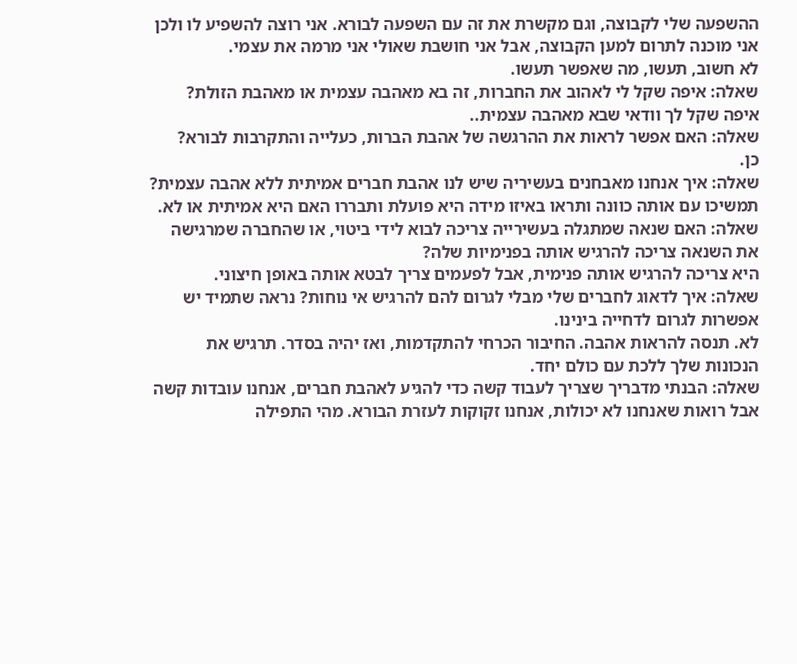ההשפעה שלי לקבוצה, וגם מקשרת את זה עם השפעה לבורא. אני רוצה להשפיע לו ולכן אני מוכנה לתרום למען הקבוצה, אבל אני חושבת שאולי אני מרמה את עצמי.
לא חשוב, תעשו, מה שאפשר תעשו.
שאלה: איפה שקל לי לאהוב את החברות, זה בא מאהבה עצמית או מאהבת הזולת?
איפה שקל לך וודאי שבא מאהבה עצמית..
שאלה: האם אפשר לראות את ההרגשה של אהבת הברות, כעלייה והתקרבות לבורא?
כן.
שאלה: איך אנחנו מאבחנים בעשיריה שיש לנו אהבת חברים אמיתית ללא אהבה עצמית?
תמשיכו עם אותה כוונה ותראו באיזו מידה היא פועלת ותבררו האם היא אמיתית או לא.
שאלה: האם שנאה שמתגלה בעשירייה צריכה לבוא לידי ביטוי, או שהחברה שמרגישה את השנאה צריכה להרגיש אותה בפנימיות שלה?
היא צריכה להרגיש אותה פנימית, אבל לפעמים צריך לבטא אותה באופן חיצוני.
שאלה: איך לדאוג לחברים שלי מבלי לגרום להם להרגיש אי נוחות? נראה שתמיד יש אפשרות לגרום לדחייה בינינו.
לא. תנסה להראות אהבה. החיבור הכרחי להתקדמות, ואז יהיה בסדר. תרגיש את הנכונות שלך ללכת עם כולם יחד.
שאלה: הבנתי מדבריך שצריך לעבוד קשה כדי להגיע לאהבת חברים, אנחנו עובדות קשה אבל רואות שאנחנו לא יכולות, אנחנו זקוקות לעזרת הבורא. מהי התפילה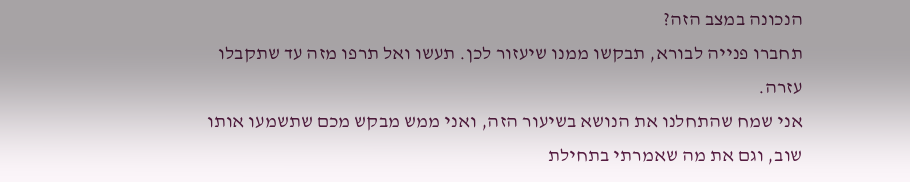הנכונה במצב הזה?
תחברו פנייה לבורא, תבקשו ממנו שיעזור לכן. תעשו ואל תרפו מזה עד שתקבלו עזרה.
אני שמח שהתחלנו את הנושא בשיעור הזה, ואני ממש מבקש מכם שתשמעו אותו שוב, וגם את מה שאמרתי בתחילת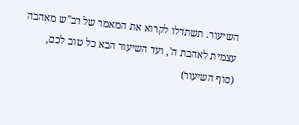השיעור. תשתדלו לקרוא את המאמר של רב"ש מאהבה עצמית לאהבת ה', ועד השיעור הבא כל טוב לכם,
(סוף השיעור)